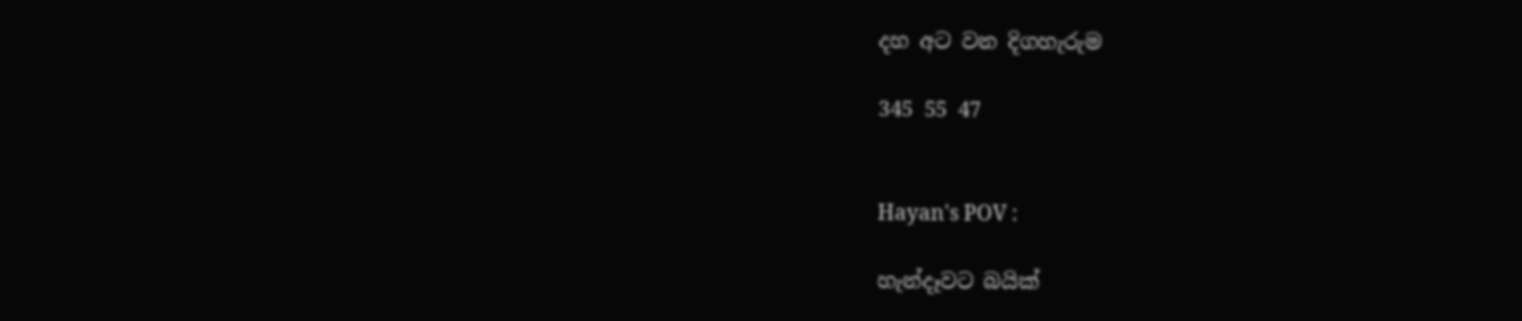දහ අට වන දිගහැරුම

345 55 47


Hayan's POV :

හැන්දෑවට බයික්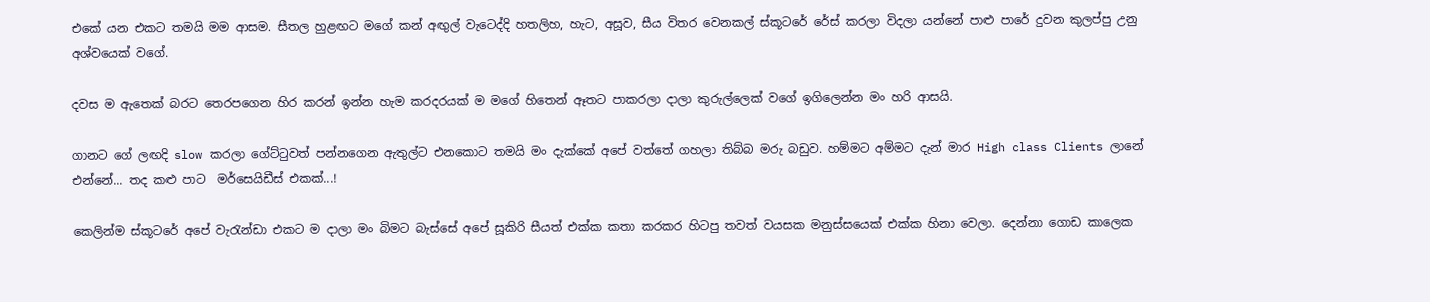එකේ යන එකට තමයි මම ආසම. සීතල හුළඟට මගේ කන් අඟුල් වැටෙද්දි හතලිහ, හැට, අසූව, සීය විතර වෙනකල් ස්කූටරේ රේස් කරලා විදලා යන්නේ පාළු පාරේ දුවන කුලප්පු උනු අශ්වයෙක් වගේ.

දවස ම ඇතෙක් බරට තෙරපගෙන හිර කරන් ඉන්න හැම කරදරයක් ම මගේ හිතෙන් ඈතට පාකරලා දාලා කුරුල්ලෙක් වගේ ඉගිලෙන්න මං හරි ආසයි.

ගානට ගේ ලඟදි slow කරලා ගේට්ටුවත් පන්නගෙන ඇතුල්ට එනකොට තමයි මං දැක්කේ අපේ වත්තේ ගහලා තිබ්බ මරු බඩුව. හම්මට අම්මට දැන් මාර High class Clients ලානේ එන්නේ... තද කළු පාට  මර්සෙයිඩීස් එකක්...!

කෙලින්ම ස්කූටරේ අපේ වැරැන්ඩා එකට ම දාලා මං බිමට බැස්සේ අපේ සූකිරි සීයත් එක්ක කතා කරකර හිටපු තවත් වයසක මනුස්සයෙක් එක්ක හිනා වෙලා. දෙන්නා ගොඩ කාලෙක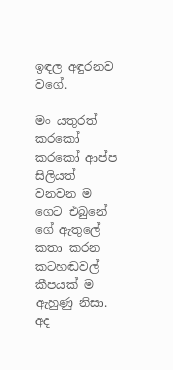ඉඳල අඳුරනව වගේ.

මං යතුරත් කරකෝ කරකෝ ආප්ප සිලියත් වනවන ම ගෙට එබුනේ ගේ ඇතුලේ කතා කරන කටහඬවල් කීපයක් ම ඇහුණු නිසා. අද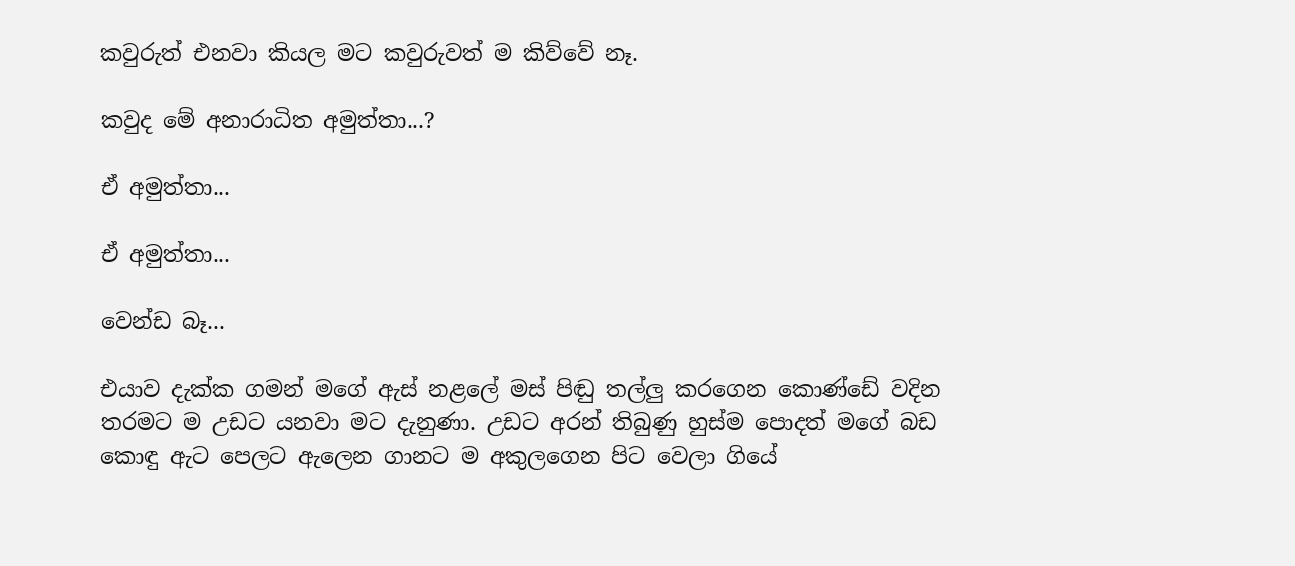කවුරුත් එනවා කියල මට කවුරුවත් ම කිව්වේ නෑ.

කවුද මේ අනාරාධිත අමුත්තා...?

ඒ අමුත්තා...

ඒ අමුත්තා...

වෙන්ඩ බෑ...

එයාව දැක්ක ගමන් මගේ ඇස් නළලේ මස් පිඬු තල්ලු කරගෙන කොණ්ඩේ වදින තරමට ම උඩට යනවා මට දැනුණා. උඩට අරන් තිබුණු හුස්ම පොදත් මගේ බඩ කොඳු ඇට පෙලට ඇලෙන ගානට ම අකුලගෙන පිට වෙලා ගියේ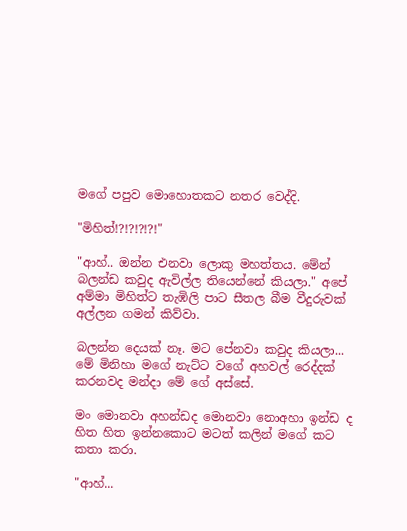මගේ පපුව මොහොතකට නතර වෙද්දි.

"මිහිත්!?!?!?!?!"

"ආහ්.. ඔන්න එනවා ලොකු මහත්තය. මේන් බලන්ඩ කවුද ඇවිල්ල තියෙන්නේ කියලා." අපේ අම්මා මිහිත්ට තැඹිලි පාට සීතල බීම වීදුරුවක් අල්ලන ගමන් කිව්වා.

බලන්න දෙයක් නෑ. මට පේනවා කවුද කියලා... මේ මිනිහා මගේ නැට්ට වගේ අහවල් රෙද්දක් කරනවද මන්දා මේ ගේ අස්සේ.

මං මොනවා අහන්ඩද මොනවා නොඅහා ඉන්ඩ ද හිත හිත ඉන්නකොට මටත් කලින් මගේ කට කතා කරා.

"ආහ්...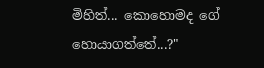මිහිත්... කොහොමද ගේ හොයාගත්තේ...?"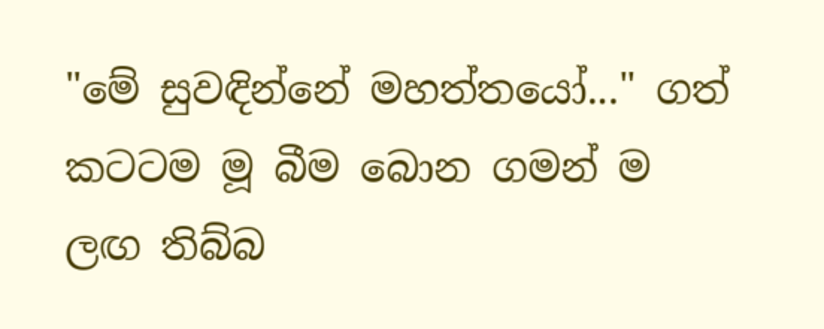"මේ සුවඳින්නේ මහත්තයෝ..." ගත් කටටම මූ බීම බොන ගමන් ම ලඟ තිබ්බ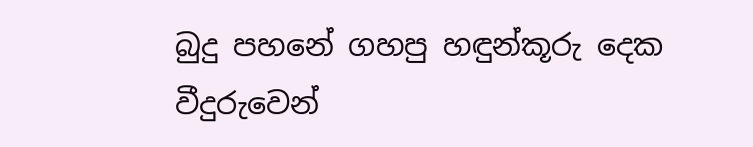බුදු පහනේ ගහපු හඳුන්කූරු දෙක වීදුරුවෙන්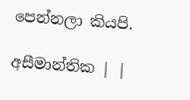පෙන්නලා කියපි.

අසීමාන්තික | |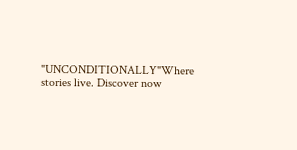"UNCONDITIONALLY"Where stories live. Discover now